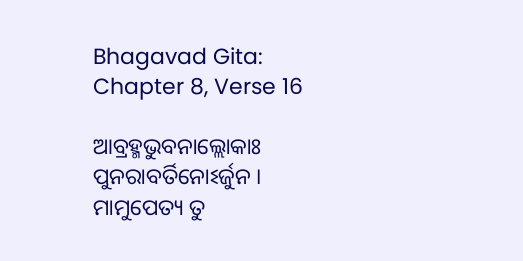Bhagavad Gita: Chapter 8, Verse 16

ଆବ୍ରହ୍ମଭୁବନାଲ୍ଲୋକାଃ ପୁନରାବର୍ତିନୋଽର୍ଜୁନ ।
ମାମୁପେତ୍ୟ ତୁ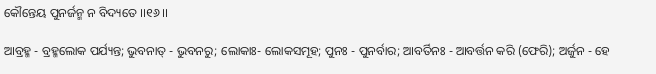କୌନ୍ତେୟ ପୁନର୍ଜନ୍ମ ନ ବିଦ୍ୟତେ ।।୧୬।।

ଆବ୍ରହ୍ମ - ବ୍ରହ୍ମଲୋକ ପର୍ଯ୍ୟନ୍ତ; ଭୁବନାତ୍ - ଭୁବନରୁ; ଲୋକାଃ- ଲୋକସମୂହ; ପୁନଃ - ପୁନର୍ବାର; ଆବର୍ତିନଃ - ଆବର୍ତ୍ତନ କରି (ଫେରି); ଅର୍ଜୁନ - ହେ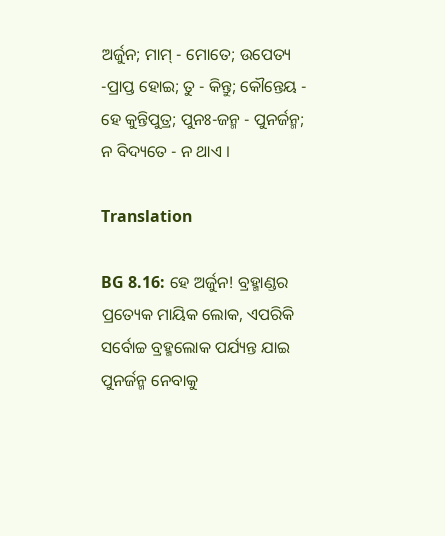ଅର୍ଜୁନ; ମାମ୍ - ମୋତେ; ଉପେତ୍ୟ -ପ୍ରାପ୍ତ ହୋଇ; ତୁ - କିନ୍ତୁ; କୌନ୍ତେୟ - ହେ କୁନ୍ତିପୁତ୍ର; ପୁନଃ-ଜନ୍ମ - ପୁନର୍ଜନ୍ମ; ନ ବିଦ୍ୟତେ - ନ ଥାଏ ।

Translation

BG 8.16: ହେ ଅର୍ଜୁନ! ବ୍ରହ୍ମାଣ୍ଡର ପ୍ରତ୍ୟେକ ମାୟିକ ଲୋକ, ଏପରିକି ସର୍ବୋଚ୍ଚ ବ୍ରହ୍ମଲୋକ ପର୍ଯ୍ୟନ୍ତ ଯାଇ ପୁନର୍ଜନ୍ମ ନେବାକୁ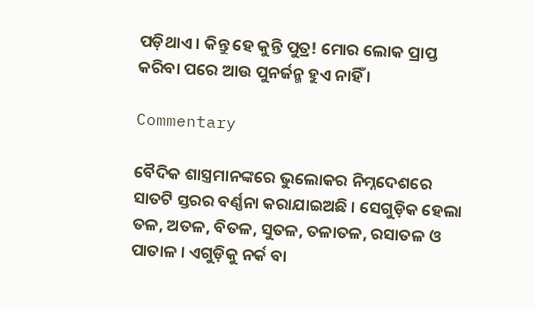ପଡ଼ିଥାଏ । କିନ୍ତୁ ହେ କୁନ୍ତି ପୁତ୍ର! ମୋର ଲୋକ ପ୍ରାପ୍ତ କରିବା ପରେ ଆଉ ପୁନର୍ଜନ୍ମ ହୁଏ ନାହିଁ ।

Commentary

ବୈଦିକ ଶାସ୍ତ୍ରମାନଙ୍କରେ ଭୁଲୋକର ନିମ୍ନଦେଶରେ ସାତଟି ସ୍ତରର ବର୍ଣ୍ଣନା କରାଯାଇଅଛି । ସେଗୁଡ଼ିକ ହେଲା ତଳ, ଅତଳ, ବିତଳ, ସୁତଳ, ତଳାତଳ, ରସାତଳ ଓ ପାତାଳ । ଏଗୁଡ଼ିକୁ ନର୍କ ବା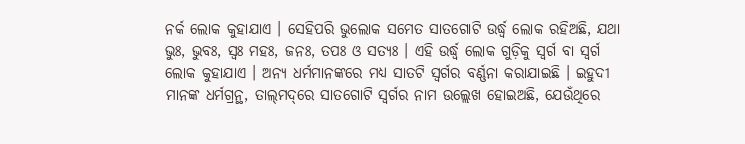ନର୍କ ଲୋକ କୁହାଯାଏ । ସେହିପରି ଭୁଲୋକ ସମେତ ସାତଗୋଟି ଉର୍ଦ୍ଧ୍ୱ ଲୋକ ରହିଅଛି, ଯଥା ଭୁଃ, ଭୁବଃ, ସ୍ୱଃ ମହଃ, ଜନଃ, ତପଃ ଓ ସତ୍ୟଃ । ଏହି ଉର୍ଦ୍ଧ୍ୱ ଲୋକ ଗୁଡ଼ିକୁ ସ୍ୱର୍ଗ ବା ସ୍ୱର୍ଗ ଲୋକ କୁହାଯାଏ । ଅନ୍ୟ ଧର୍ମମାନଙ୍କରେ ମଧ୍ୟ ସାତଟି ସ୍ୱର୍ଗର ବର୍ଣ୍ଣନା କରାଯାଇଛି । ଇହୁଦୀ ମାନଙ୍କ ଧର୍ମଗ୍ରନ୍ଥ, ତାଲ୍‌ମଦ୍‌ରେ ସାତଗୋଟି ସ୍ୱର୍ଗର ନାମ ଉଲ୍ଲେଖ ହୋଇଅଛି, ଯେଉଁଥିରେ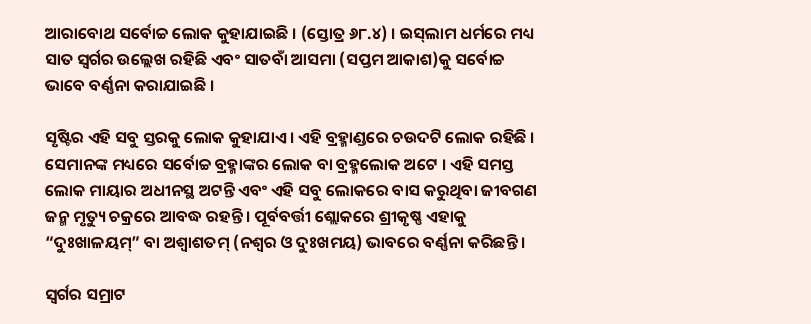ଆରାବୋଥ ସର୍ବୋଚ୍ଚ ଲୋକ କୁହାଯାଇଛି । (ସ୍ତୋତ୍ର ୬୮.୪) । ଇସ୍‌ଲାମ ଧର୍ମରେ ମଧ୍ୟ ସାତ ସ୍ୱର୍ଗର ଉଲ୍ଲେଖ ରହିଛି ଏବଂ ସାତବାଁ ଆସମା (ସପ୍ତମ ଆକାଶ)କୁ ସର୍ବୋଚ୍ଚ ଭାବେ ବର୍ଣ୍ଣନା କରାଯାଇଛି ।

ସୃଷ୍ଟିର ଏହି ସବୁ ସ୍ତରକୁ ଲୋକ କୁହାଯାଏ । ଏହି ବ୍ରହ୍ମାଣ୍ଡରେ ଚଉଦଟି ଲୋକ ରହିଛି । ସେମାନଙ୍କ ମଧ୍ୟରେ ସର୍ବୋଚ୍ଚ ବ୍ରହ୍ମାଙ୍କର ଲୋକ ବା ବ୍ରହ୍ମଲୋକ ଅଟେ । ଏହି ସମସ୍ତ ଲୋକ ମାୟାର ଅଧୀନସ୍ଥ ଅଟନ୍ତି ଏବଂ ଏହି ସବୁ ଲୋକରେ ବାସ କରୁଥିବା ଜୀବଗଣ ଜନ୍ମ ମୃତ୍ୟୁ ଚକ୍ରରେ ଆବଦ୍ଧ ରହନ୍ତି । ପୂର୍ବବର୍ତ୍ତୀ ଶ୍ଲୋକରେ ଶ୍ରୀକୃଷ୍ଣ ଏହାକୁ “ଦୁଃଖାଳୟମ୍‌” ବା ଅଶ୍ୱାଶତମ୍ (ନଶ୍ୱର ଓ ଦୁଃଖମୟ) ଭାବରେ ବର୍ଣ୍ଣନା କରିଛନ୍ତି ।

ସ୍ୱର୍ଗର ସମ୍ରାଟ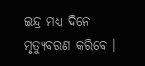ଇନ୍ଦ୍ର ମଧ୍ୟ ଦିନେ ମୃତ୍ୟୁବରଣ କରିବେ ।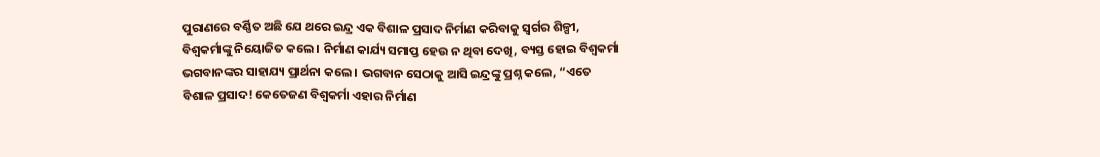ପୁରାଣରେ ବର୍ଣ୍ଣିତ ଅଛି ଯେ ଥରେ ଇନ୍ଦ୍ର ଏକ ବିଶାଳ ପ୍ରସାଦ ନିର୍ମାଣ କରିବାକୁ ସ୍ୱର୍ଗର ଶିଳ୍ପୀ, ବିଶ୍ୱକର୍ମାଙ୍କୁ ନିୟୋଜିତ କଲେ । ନିର୍ମାଣ କାର୍ଯ୍ୟ ସମାପ୍ତ ହେଉ ନ ଥିବା ଦେଖି, ବ୍ୟସ୍ତ ହୋଇ ବିଶ୍ୱକର୍ମା ଭଗବାନଙ୍କର ସାହାଯ୍ୟ ପ୍ରାର୍ଥନା କଲେ । ଭଗବାନ ସେଠାକୁ ଆସି ଇନ୍ଦ୍ରଙ୍କୁ ପ୍ରଶ୍ନ କଲେ, “ଏତେ ବିଶାଳ ପ୍ରସାଦ! କେତେଜଣ ବିଶ୍ୱକର୍ମା ଏହାର ନିର୍ମାଣ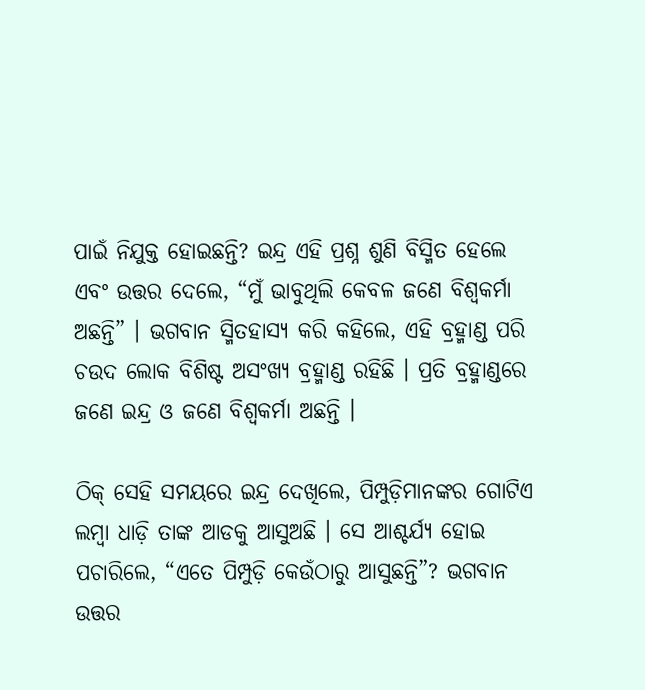ପାଇଁ ନିଯୁକ୍ତ ହୋଇଛନ୍ତି? ଇନ୍ଦ୍ର ଏହି ପ୍ରଶ୍ନ ଶୁଣି ବିସ୍ମିତ ହେଲେ ଏବଂ ଉତ୍ତର ଦେଲେ, “ମୁଁ ଭାବୁଥିଲି କେବଳ ଜଣେ ବିଶ୍ୱକର୍ମା ଅଛନ୍ତି” । ଭଗବାନ ସ୍ମିତହାସ୍ୟ କରି କହିଲେ, ଏହି ବ୍ରହ୍ମାଣ୍ଡ ପରି ଚଉଦ ଲୋକ ବିଶିଷ୍ଟ ଅସଂଖ୍ୟ ବ୍ରହ୍ମାଣ୍ଡ ରହିଛି । ପ୍ରତି ବ୍ରହ୍ମାଣ୍ଡରେ ଜଣେ ଇନ୍ଦ୍ର ଓ ଜଣେ ବିଶ୍ୱକର୍ମା ଅଛନ୍ତି ।

ଠିକ୍ ସେହି ସମୟରେ ଇନ୍ଦ୍ର ଦେଖିଲେ, ପିମ୍ପୁଡ଼ିମାନଙ୍କର ଗୋଟିଏ ଲମ୍ବା ଧାଡ଼ି ତାଙ୍କ ଆଡକୁ ଆସୁଅଛି । ସେ ଆଶ୍ଚର୍ଯ୍ୟ ହୋଇ ପଚାରିଲେ, “ଏତେ ପିମ୍ପୁଡ଼ି କେଉଁଠାରୁ ଆସୁଛନ୍ତି”? ଭଗବାନ ଉତ୍ତର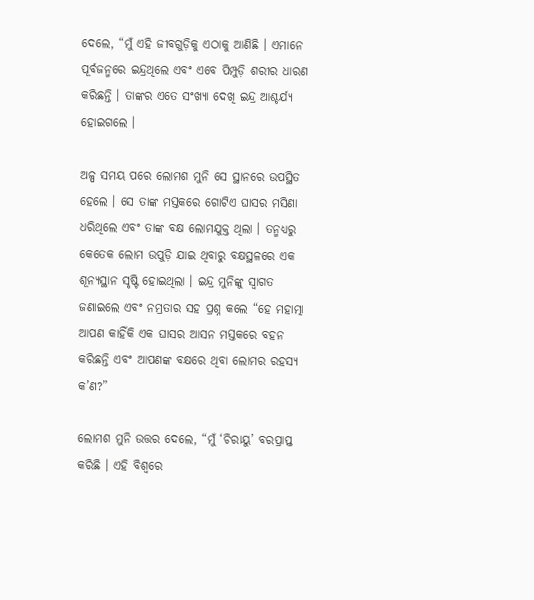ଦେଲେ, “ମୁଁ ଏହି ଜୀବଗୁଡ଼ିକୁ ଏଠାକୁ ଆଣିଛି । ଏମାନେ ପୂର୍ବଜନ୍ମରେ ଇନ୍ଦ୍ରଥିଲେ ଏବଂ ଏବେ ପିମ୍ପୁଡ଼ି ଶରୀର ଧାରଣ କରିଛନ୍ତି । ତାଙ୍କର ଏତେ ସଂଖ୍ୟା ଦେଖି ଇନ୍ଦ୍ର ଆଶ୍ଚର୍ଯ୍ୟ ହୋଇଗଲେ ।

ଅଳ୍ପ ସମୟ ପରେ ଲୋମଶ ମୁନି ସେ ସ୍ଥାନରେ ଉପସ୍ଥିତ ହେଲେ । ସେ ତାଙ୍କ ମସ୍ତକରେ ଗୋଟିଏ ଘାସର ମସିଣା ଧରିଥିଲେ ଏବଂ ତାଙ୍କ ବକ୍ଷ ଲୋମଯୁକ୍ତ ଥିଲା । ତନ୍ମଧ୍ୟରୁ କେତେକ ଲୋମ ଉପୁଡ଼ି ଯାଇ ଥିବାରୁ ବକ୍ଷସ୍ଥଳରେ ଏକ ଶୂନ୍ୟସ୍ଥାନ ସୃଷ୍ଟି ହୋଇଥିଲା । ଇନ୍ଦ୍ର ମୁନିଙ୍କୁ ସ୍ୱାଗତ ଜଣାଇଲେ ଏବଂ ନମ୍ରତାର ସହ ପ୍ରଶ୍ନ କଲେ “ହେ ମହାତ୍ମା ଆପଣ କାହିଁକି ଏକ ଘାସର ଆସନ ମସ୍ତକରେ ବହନ କରିଛନ୍ତି ଏବଂ ଆପଣଙ୍କ ବକ୍ଷରେ ଥିବା ଲୋମର ରହସ୍ୟ କ’ଣ?”

ଲୋମଶ ମୁନି ଉତ୍ତର ଦେଲେ, “ମୁଁ ‘ଚିରାୟୁ’ ବରପ୍ରାପ୍ତ କରିଛି । ଏହି ବିଶ୍ୱରେ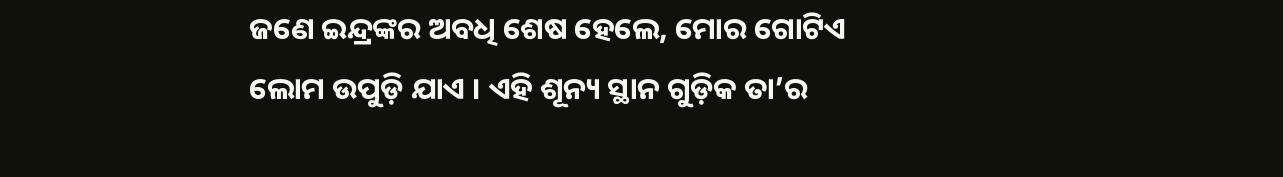ଜଣେ ଇନ୍ଦ୍ରଙ୍କର ଅବଧି ଶେଷ ହେଲେ, ମୋର ଗୋଟିଏ ଲୋମ ଉପୁଡ଼ି ଯାଏ । ଏହି ଶୂନ୍ୟ ସ୍ଥାନ ଗୁଡ଼ିକ ତା’ର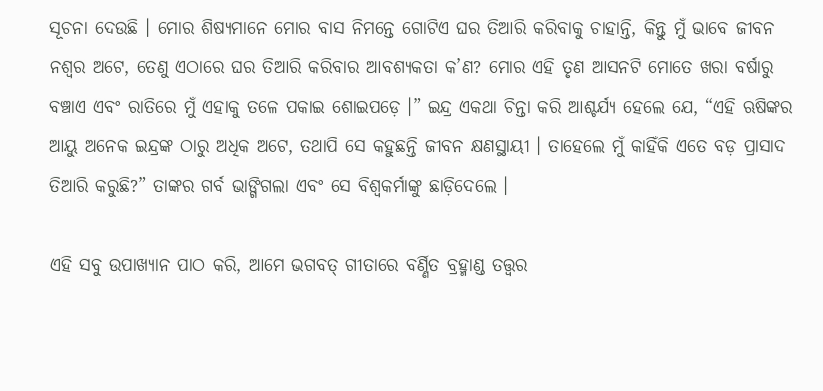ସୂଚନା ଦେଉଛି । ମୋର ଶିଷ୍ୟମାନେ ମୋର ବାସ ନିମନ୍ତେ ଗୋଟିଏ ଘର ତିଆରି କରିବାକୁ ଚାହାନ୍ତି, କିନ୍ତୁ ମୁଁ ଭାବେ ଜୀବନ ନଶ୍ୱର ଅଟେ, ତେଣୁ ଏଠାରେ ଘର ତିଆରି କରିବାର ଆବଶ୍ୟକତା କ’ଣ? ମୋର ଏହି ତୃଣ ଆସନଟି ମୋତେ ଖରା ବର୍ଷାରୁ ବଞ୍ଚାଏ ଏବଂ ରାତିରେ ମୁଁ ଏହାକୁ ତଳେ ପକାଇ ଶୋଇପଡ଼େ ।” ଇନ୍ଦ୍ର ଏକଥା ଚିନ୍ତା କରି ଆଶ୍ଚର୍ଯ୍ୟ ହେଲେ ଯେ, “ଏହି ଋଷିଙ୍କର ଆୟୁ ଅନେକ ଇନ୍ଦ୍ରଙ୍କ ଠାରୁ ଅଧିକ ଅଟେ, ତଥାପି ସେ କହୁଛନ୍ତି ଜୀବନ କ୍ଷଣସ୍ଥାୟୀ । ତାହେଲେ ମୁଁ କାହିଁକି ଏତେ ବଡ଼ ପ୍ରାସାଦ ତିଆରି କରୁଛି?” ତାଙ୍କର ଗର୍ବ ଭାଙ୍ଗିଗଲା ଏବଂ ସେ ବିଶ୍ୱକର୍ମାଙ୍କୁ ଛାଡ଼ିଦେଲେ ।

ଏହି ସବୁ ଉପାଖ୍ୟାନ ପାଠ କରି, ଆମେ ଭଗବତ୍ ଗୀତାରେ ବର୍ଣ୍ଣିତ ବ୍ରହ୍ମାଣ୍ଡ ତତ୍ତ୍ୱର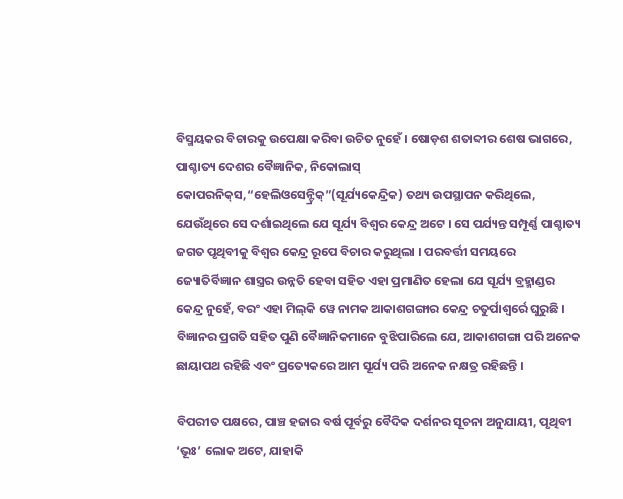ବିସ୍ମୟକର ବିଚାରକୁ ଉପେକ୍ଷା କରିବା ଉଚିତ ନୁହେଁ । ଷୋଡ଼ଶ ଶତାବ୍ଦୀର ଶେଷ ଭାଗରେ, ପାଶ୍ଚାତ୍ୟ ଦେଶର ବୈଜ୍ଞାନିକ, ନିକୋଲାସ୍ କୋପରନିକ୍‌ସ,“ହେଲିଓସେନ୍ଟ୍ରିକ୍‌”(ସୂର୍ଯ୍ୟକେନ୍ଦ୍ରିକ) ତଥ୍ୟ ଉପସ୍ଥାପନ କରିଥିଲେ, ଯେଉଁଥିରେ ସେ ଦର୍ଶାଇଥିଲେ ଯେ ସୂର୍ଯ୍ୟ ବିଶ୍ୱର କେନ୍ଦ୍ର ଅଟେ । ସେ ପର୍ଯ୍ୟନ୍ତ ସମ୍ପୂର୍ଣ୍ଣ ପାଶ୍ଚାତ୍ୟ ଜଗତ ପୃଥିବୀକୁ ବିଶ୍ୱର କେନ୍ଦ୍ର ରୂପେ ବିଚାର କରୁଥିଲା । ପରବର୍ତ୍ତୀ ସମୟରେ ଜ୍ୟୋତିର୍ବିଜ୍ଞାନ ଶାସ୍ତ୍ରର ଉନ୍ନତି ହେବା ସହିତ ଏହା ପ୍ରମାଣିତ ହେଲା ଯେ ସୂର୍ଯ୍ୟ ବ୍ରହ୍ମାଣ୍ଡର କେନ୍ଦ୍ର ନୁହେଁ, ବରଂ ଏହା ମିଲ୍‌କି ୱେ ନାମକ ଆକାଶଗଙ୍ଗାର କେନ୍ଦ୍ର ଚତୁର୍ପାଶ୍ୱର୍ରେ ଘୁରୁଛି । ବିଜ୍ଞାନର ପ୍ରଗତି ସହିତ ପୁଣି ବୈଜ୍ଞାନିକମାନେ ବୁଝିପାରିଲେ ଯେ, ଆକାଶଗଙ୍ଗା ପରି ଅନେକ ଛାୟାପଥ ରହିଛି ଏବଂ ପ୍ରତ୍ୟେକରେ ଆମ ସୂର୍ଯ୍ୟ ପରି ଅନେକ ନକ୍ଷତ୍ର ରହିଛନ୍ତି ।

ବିପରୀତ ପକ୍ଷରେ, ପାଞ୍ଚ ହଜାର ବର୍ଷ ପୂର୍ବରୁ ବୈଦିକ ଦର୍ଶନର ସୂଚନା ଅନୁଯାୟୀ, ପୃଥିବୀ ‘ଭୂଃ’ ଲୋକ ଅଟେ, ଯାହାକି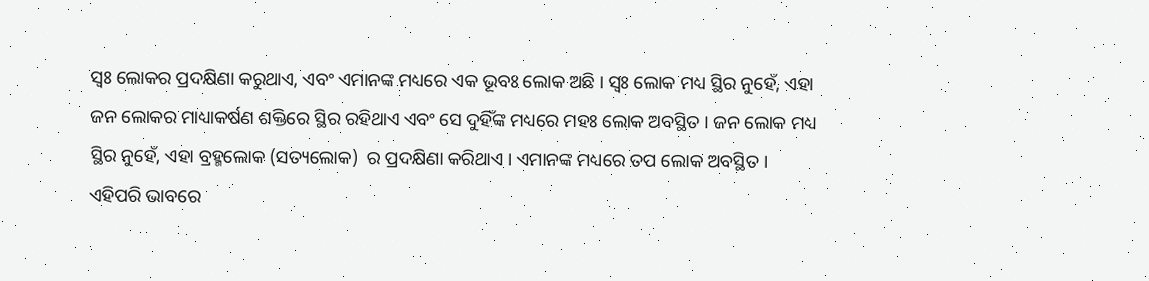ସ୍ୱଃ ଲୋକର ପ୍ରଦକ୍ଷିଣା କରୁଥାଏ, ଏବଂ ଏମାନଙ୍କ ମଧ୍ୟରେ ଏକ ଭୂବଃ ଲୋକ ଅଛି । ସ୍ୱଃ ଲୋକ ମଧ୍ୟ ସ୍ଥିର ନୁହେଁ, ଏହା ଜନ ଲୋକର ମାଧ୍ୟାକର୍ଷଣ ଶକ୍ତିରେ ସ୍ଥିର ରହିଥାଏ ଏବଂ ସେ ଦୁହିଁଙ୍କ ମଧ୍ୟରେ ମହଃ ଲୋକ ଅବସ୍ଥିତ । ଜନ ଲୋକ ମଧ୍ୟ ସ୍ଥିର ନୁହେଁ, ଏହା ବ୍ରହ୍ମଲୋକ (ସତ୍ୟଲୋକ)  ର ପ୍ରଦକ୍ଷିଣା କରିଥାଏ । ଏମାନଙ୍କ ମଧ୍ୟରେ ତପ ଲୋକ ଅବସ୍ଥିତ । ଏହିପରି ଭାବରେ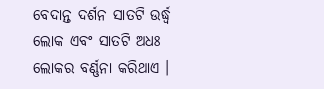ବେଦାନ୍ତ ଦର୍ଶନ ସାତଟି ଉର୍ଦ୍ଧ୍ୱ ଲୋକ ଏବଂ ସାତଟି ଅଧଃ ଲୋକର ବର୍ଣ୍ଣନା କରିଥାଏ ।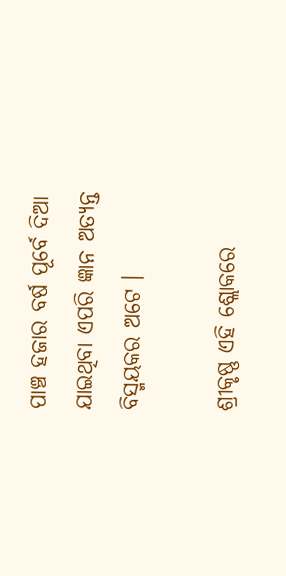ପାଞ୍ଚ ହଜାର ବର୍ଷ ପୂର୍ବେ ଦିଆ ଯାଇଥିବା ଏପରି ଜ୍ଞାନ ଅତ୍ୟନ୍ତ ବିସ୍ମୟକର ଅଟେ ।

ଶ୍ରୀକୃଷ୍ଣ ଏହି ଶ୍ଲୋକରେ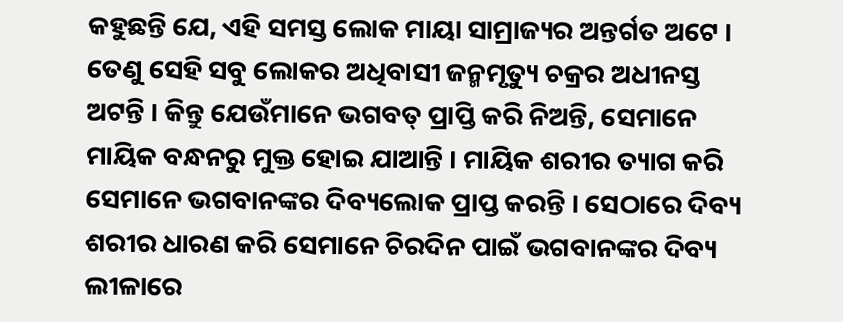କହୁଛନ୍ତି ଯେ, ଏହି ସମସ୍ତ ଲୋକ ମାୟା ସାମ୍ରାଜ୍ୟର ଅନ୍ତର୍ଗତ ଅଟେ । ତେଣୁ ସେହି ସବୁ ଲୋକର ଅଧିବାସୀ ଜନ୍ମମୃତ୍ୟୁ ଚକ୍ରର ଅଧୀନସ୍ତ ଅଟନ୍ତି । କିନ୍ତୁ ଯେଉଁମାନେ ଭଗବତ୍ ପ୍ରାପ୍ତି କରି ନିଅନ୍ତି, ସେମାନେ ମାୟିକ ବନ୍ଧନରୁ ମୁକ୍ତ ହୋଇ ଯାଆନ୍ତି । ମାୟିକ ଶରୀର ତ୍ୟାଗ କରି ସେମାନେ ଭଗବାନଙ୍କର ଦିବ୍ୟଲୋକ ପ୍ରାପ୍ତ କରନ୍ତି । ସେଠାରେ ଦିବ୍ୟ ଶରୀର ଧାରଣ କରି ସେମାନେ ଚିରଦିନ ପାଇଁ ଭଗବାନଙ୍କର ଦିବ୍ୟ ଲୀଳାରେ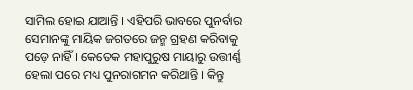ସାମିଲ ହୋଇ ଯାଆନ୍ତି । ଏହିପରି ଭାବରେ ପୁନର୍ବାର ସେମାନଙ୍କୁ ମାୟିକ ଜଗତରେ ଜନ୍ମ ଗ୍ରହଣ କରିବାକୁ ପଡ଼େ ନାହିଁ । କେତେକ ମହାପୁରୁଷ ମାୟାରୁ ଉତ୍ତୀର୍ଣ୍ଣ ହେଲା ପରେ ମଧ୍ୟ ପୁନରାଗମନ କରିଥାନ୍ତି । କିନ୍ତୁ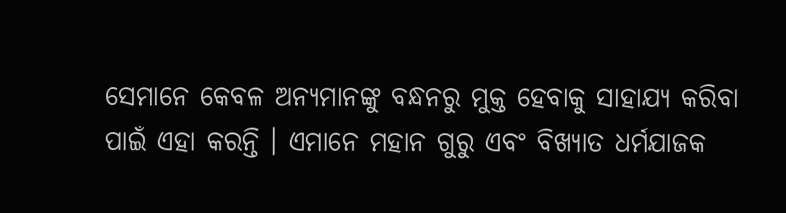ସେମାନେ କେବଳ ଅନ୍ୟମାନଙ୍କୁ ବନ୍ଧନରୁ ମୁକ୍ତ ହେବାକୁ ସାହାଯ୍ୟ କରିବା ପାଇଁ ଏହା କରନ୍ତି । ଏମାନେ ମହାନ ଗୁରୁ ଏବଂ ବିଖ୍ୟାତ ଧର୍ମଯାଜକ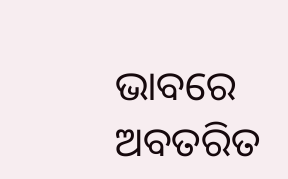ଭାବରେ ଅବତରିତ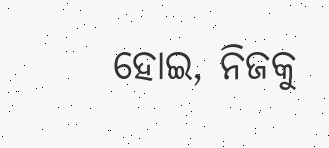ହୋଇ, ନିଜକୁ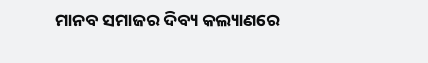ମାନବ ସମାଜର ଦିବ୍ୟ କଲ୍ୟାଣରେ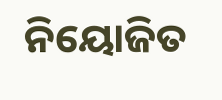ନିୟୋଜିତ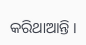କରିଥାଆନ୍ତି ।